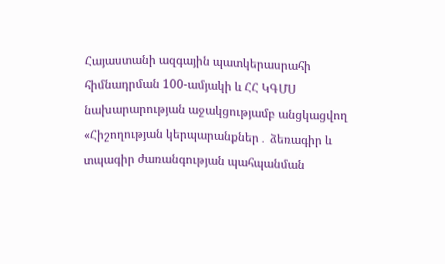Հայաստանի ազգային պատկերասրահի հիմնադրման 100-ամյակի և ՀՀ ԿԳՄՍ նախարարության աջակցությամբ անցկացվող «Հիշողության կերպարանքներ․ ձեռագիր և տպագիր ժառանգության պահպանման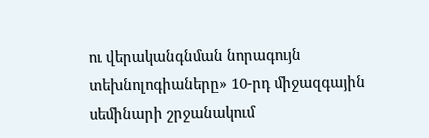ու վերականգնման նորագույն տեխնոլոգիաները» 10-րդ միջազգային սեմինարի շրջանակում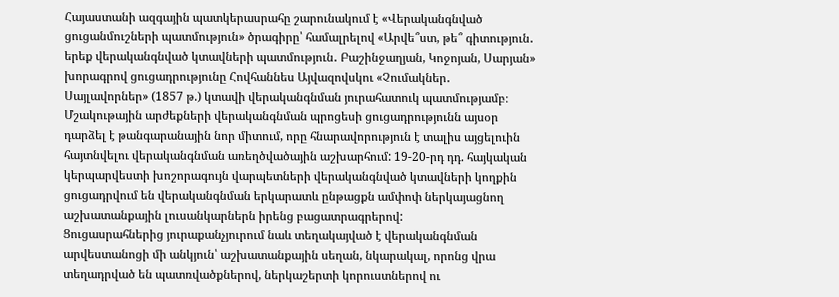Հայաստանի ազգային պատկերասրահը շարունակում է «Վերականգնված ցուցանմուշների պատմություն» ծրագիրը՝ համալրելով «Արվե՞ստ, թե՞ գիտություն․ երեք վերականգնված կտավների պատմություն․ Բաշինջաղյան, Կոջոյան, Սարյան» խորագրով ցուցադրությունը Հովհաննես Այվազովսկու «Չումակներ․ Սայլավորներ» (1857 թ.) կտավի վերականգնման յուրահատուկ պատմությամբ։
Մշակութային արժեքների վերականգնման պրոցեսի ցուցադրությունն այսօր դարձել է թանգարանային նոր միտում, որը հնարավորություն է տալիս այցելուին հայտնվելու վերականգնման առեղծվածային աշխարհում: 19-20-րդ դդ. հայկական կերպարվեստի խոշորագույն վարպետների վերականգնված կտավների կողքին ցուցադրվում են վերականգնման երկարատև ընթացքն ամփոփ ներկայացնող աշխատանքային լուսանկարներն իրենց բացատրագրերով:
Ցուցասրահներից յուրաքանչյուրում նաև տեղակայված է վերականգնման արվեստանոցի մի անկյուն՝ աշխատանքային սեղան, նկարակալ, որոնց վրա տեղադրված են պատռվածքներով, ներկաշերտի կորուստներով ու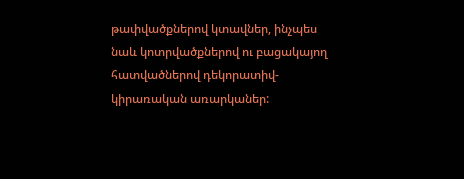թափվածքներով կտավներ, ինչպես նաև կոտրվածքներով ու բացակայող հատվածներով դեկորատիվ-կիրառական առարկաներ: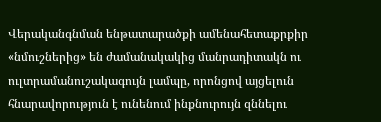Վերականգնման ենթատարածքի ամենահետաքրքիր «նմուշներից» են ժամանակակից մանրադիտակն ու ուլտրամանուշակագույն լամպը, որոնցով այցելուն հնարավորություն է ունենում ինքնուրույն զննելու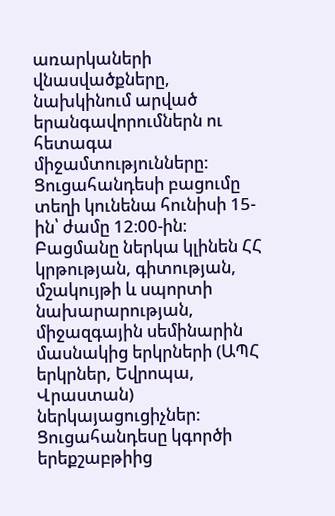առարկաների վնասվածքները, նախկինում արված երանգավորումներն ու հետագա միջամտությունները:
Ցուցահանդեսի բացումը տեղի կունենա հունիսի 15-ին՝ ժամը 12։00-ին։
Բացմանը ներկա կլինեն ՀՀ կրթության, գիտության, մշակույթի և սպորտի նախարարության, միջազգային սեմինարին մասնակից երկրների (ԱՊՀ երկրներ, Եվրոպա, Վրաստան) ներկայացուցիչներ:
Ցուցահանդեսը կգործի երեքշաբթիից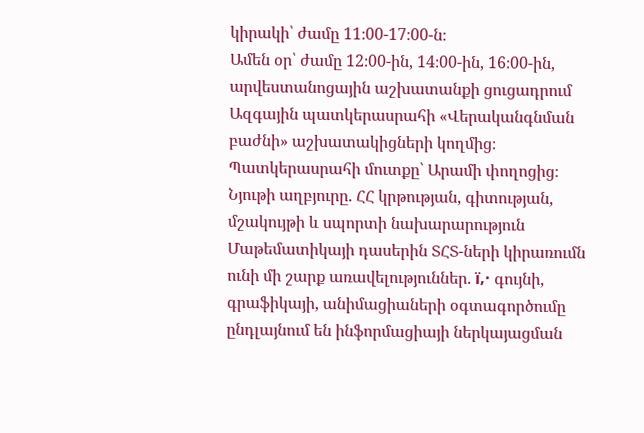կիրակի՝ ժամը 11։00-17։00-ն։
Ամեն օր՝ ժամը 12։00-ին, 14։00-ին, 16։00-ին, արվեստանոցային աշխատանքի ցուցադրում Ազգային պատկերասրահի «Վերականգնման բաժնի» աշխատակիցների կողմից։
Պատկերասրահի մուտքը՝ Արամի փողոցից։
Նյութի աղբյուրը. ՀՀ կրթության, գիտության, մշակույթի և սպորտի նախարարություն
Մաթեմատիկայի դասերին ՏՀՏ-ների կիրառումն ունի մի շարք առավելություններ. ï‚· գույնի, գրաֆիկայի, անիմացիաների օգտագործումը ընդլայնում են ինֆորմացիայի ներկայացման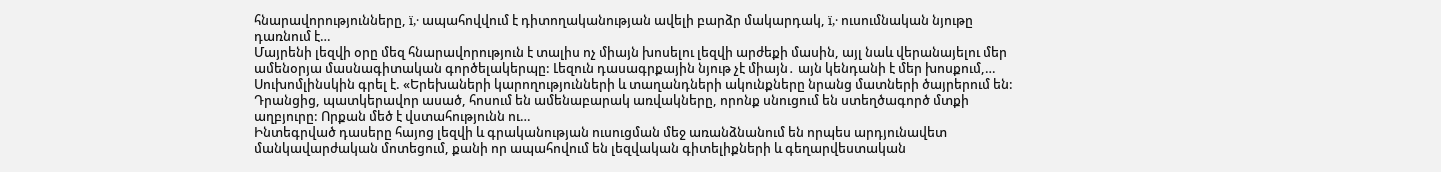հնարավորությունները, ï‚· ապահովվում է դիտողականության ավելի բարձր մակարդակ, ï‚· ուսումնական նյութը դառնում է…
Մայրենի լեզվի օրը մեզ հնարավորություն է տալիս ոչ միայն խոսելու լեզվի արժեքի մասին, այլ նաև վերանայելու մեր ամենօրյա մասնագիտական գործելակերպը: Լեզուն դասագրքային նյութ չէ միայն․ այն կենդանի է մեր խոսքում,…
Սուխոմլինսկին գրել է. «Երեխաների կարողությունների և տաղանդների ակունքները նրանց մատների ծայրերում են: Դրանցից, պատկերավոր ասած, հոսում են ամենաբարակ առվակները, որոնք սնուցում են ստեղծագործ մտքի աղբյուրը: Որքան մեծ է վստահությունն ու…
Ինտեգրված դասերը հայոց լեզվի և գրականության ուսուցման մեջ առանձնանում են որպես արդյունավետ մանկավարժական մոտեցում, քանի որ ապահովում են լեզվական գիտելիքների և գեղարվեստական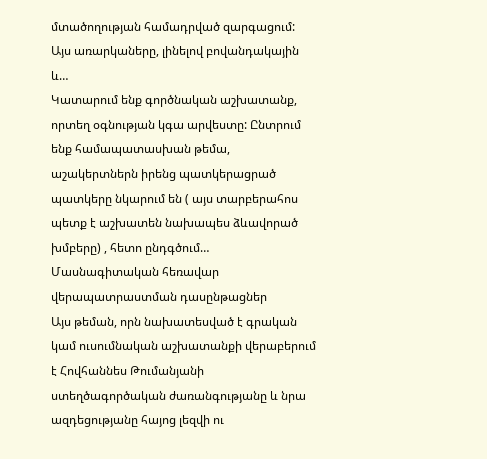մտածողության համադրված զարգացում: Այս առարկաները, լինելով բովանդակային և…
Կատարում ենք գործնական աշխատանք, որտեղ օգնության կգա արվեստը: Ընտրում ենք համապատասխան թեմա, աշակերտներն իրենց պատկերացրած պատկերը նկարում են ( այս տարբերահոս պետք է աշխատեն նախապես ձևավորած խմբերը) , հետո ընդգծում…
Մասնագիտական հեռավար վերապատրաստման դասընթացներ
Այս թեման, որն նախատեսված է գրական կամ ուսումնական աշխատանքի վերաբերում է Հովհաննես Թումանյանի ստեղծագործական ժառանգությանը և նրա ազդեցությանը հայոց լեզվի ու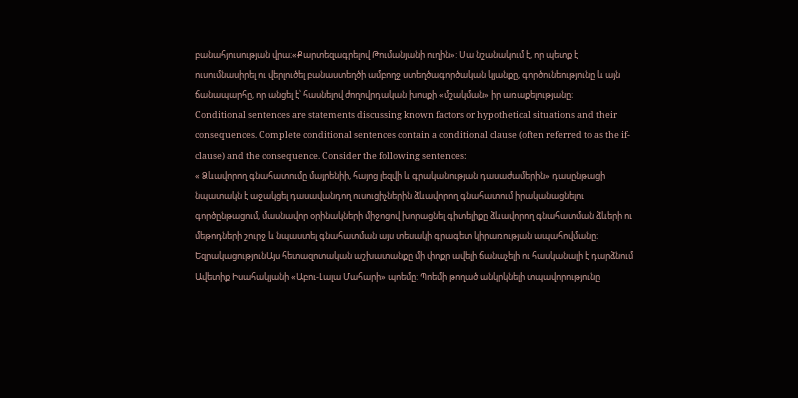բանահյուսության վրա։«Քարտեզագրելով Թումանյանի ուղին»: Սա նշանակում է, որ պետք է ուսումնասիրել ու վերլուծել բանաստեղծի ամբողջ ստեղծագործական կյանքը, գործունեությունը և այն ճանապարհը, որ անցել է՝ հասնելով ժողովրդական խոսքի «մշակման» իր առաքելությանը։
Conditional sentences are statements discussing known factors or hypothetical situations and their consequences. Complete conditional sentences contain a conditional clause (often referred to as the if-clause) and the consequence. Consider the following sentences:
« Ձևավորող գնահատումը մայրենիի, հայոց լեզվի և գրականության դասաժամերին» դասընթացի նպատակն է աջակցել դասավանդող ուսուցիչներին ձևավորող գնահատում իրականացնելու գործընթացում, մասնավոր օրինակների միջոցով խորացնել գիտելիքը ձևավորող գնահատման ձևերի ու մեթոդների շուրջ և նպաստել գնահատման այս տեսակի գրագետ կիրառության ապահովմանը։
ԵզրակացությունԱյս հետազոտական աշխատանքը մի փոքր ավելի ճանաչելի ու հասկանալի է դարձնում Ավետիք Իսահակյանի «Աբու-Լալա Մահարի» պոեմը: Պոեմի թողած անկրկնելի տպավորությունը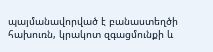պայմանավորված է բանաստեղծի հախուռն, կրակոտ զգացմունքի և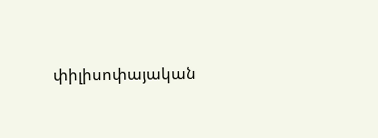փիլիսոփայական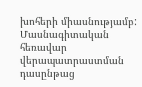խոհերի միասնությամբ:
Մասնագիտական հեռավար վերապատրաստման դասընթաց